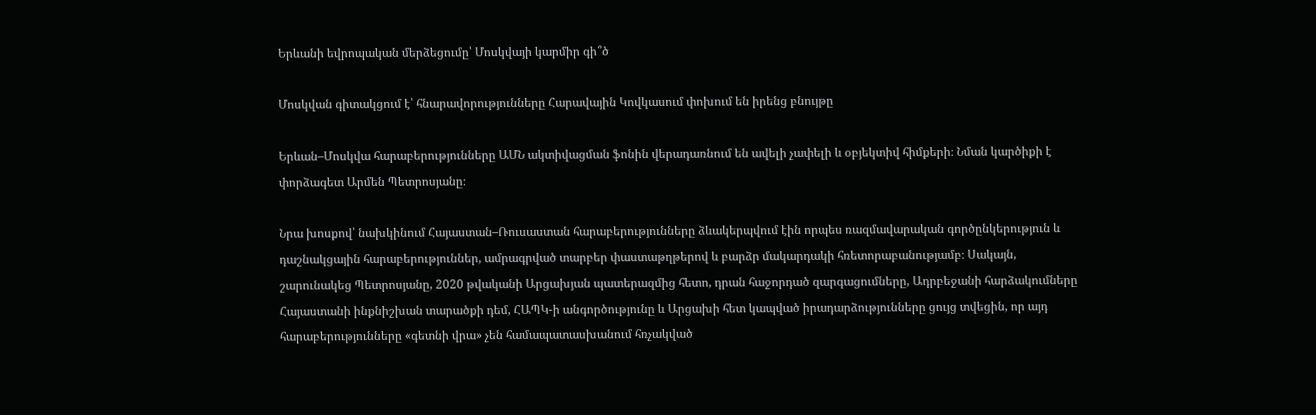Երևանի եվրոպական մերձեցումը՝ Մոսկվայի կարմիր գի՞ծ

Մոսկվան գիտակցում է՝ հնարավորությունները Հարավային Կովկասում փոխում են իրենց բնույթը

Երևան–Մոսկվա հարաբերությունները ԱՄՆ ակտիվացման ֆոնին վերադառնում են ավելի չափելի և օբյեկտիվ հիմքերի։ Նման կարծիքի է փորձագետ Արմեն Պետրոսյանը։

Նրա խոսքով՝ նախկինում Հայաստան–Ռուսաստան հարաբերությունները ձևակերպվում էին որպես ռազմավարական գործընկերություն և դաշնակցային հարաբերություններ, ամրագրված տարբեր փաստաթղթերով և բարձր մակարդակի հռետորաբանությամբ։ Սակայն, շարունակեց Պետրոսյանը, 2020 թվականի Արցախյան պատերազմից հետո, դրան հաջորդած զարգացումները, Ադրբեջանի հարձակումները Հայաստանի ինքնիշխան տարածքի դեմ, ՀԱՊԿ-ի անգործությունը և Արցախի հետ կապված իրադարձությունները ցույց տվեցին, որ այդ հարաբերությունները «գետնի վրա» չեն համապատասխանում հռչակված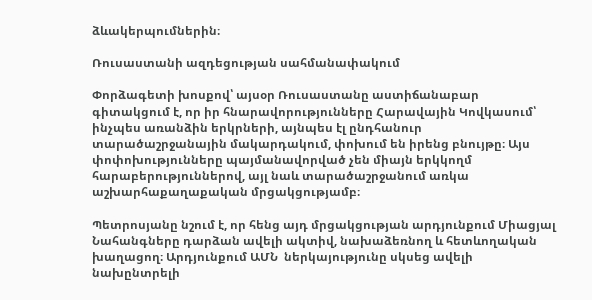ձևակերպումներին։

Ռուսաստանի ազդեցության սահմանափակում

Փորձագետի խոսքով՝ այսօր Ռուսաստանը աստիճանաբար գիտակցում է, որ իր հնարավորությունները Հարավային Կովկասում՝ ինչպես առանձին երկրների, այնպես էլ ընդհանուր տարածաշրջանային մակարդակում, փոխում են իրենց բնույթը։ Այս փոփոխությունները պայմանավորված չեն միայն երկկողմ հարաբերություններով, այլ նաև տարածաշրջանում առկա աշխարհաքաղաքական մրցակցությամբ։

Պետրոսյանը նշում է, որ հենց այդ մրցակցության արդյունքում Միացյալ Նահանգները դարձան ավելի ակտիվ, նախաձեռնող և հետևողական խաղացող։ Արդյունքում ԱՄՆ  ներկայությունը սկսեց ավելի նախընտրելի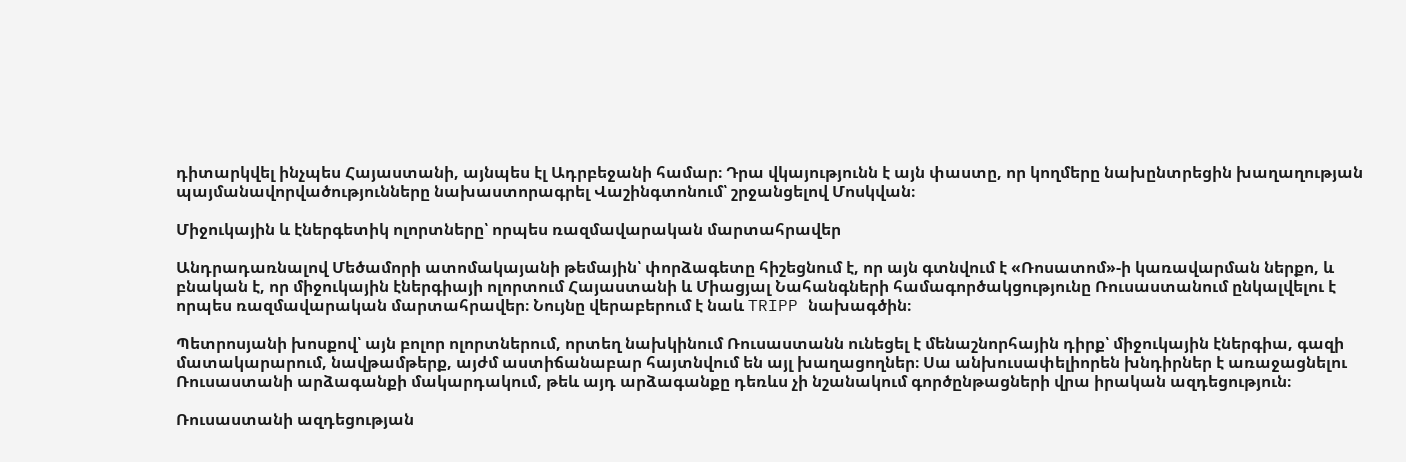դիտարկվել ինչպես Հայաստանի, այնպես էլ Ադրբեջանի համար։ Դրա վկայությունն է այն փաստը, որ կողմերը նախընտրեցին խաղաղության պայմանավորվածությունները նախաստորագրել Վաշինգտոնում՝ շրջանցելով Մոսկվան։

Միջուկային և էներգետիկ ոլորտները՝ որպես ռազմավարական մարտահրավեր

Անդրադառնալով Մեծամորի ատոմակայանի թեմային՝ փորձագետը հիշեցնում է, որ այն գտնվում է «Ռոսատոմ»-ի կառավարման ներքո, և բնական է, որ միջուկային էներգիայի ոլորտում Հայաստանի և Միացյալ Նահանգների համագործակցությունը Ռուսաստանում ընկալվելու է որպես ռազմավարական մարտահրավեր։ Նույնը վերաբերում է նաև TRIPP նախագծին։

Պետրոսյանի խոսքով՝ այն բոլոր ոլորտներում, որտեղ նախկինում Ռուսաստանն ունեցել է մենաշնորհային դիրք՝ միջուկային էներգիա, գազի մատակարարում, նավթամթերք, այժմ աստիճանաբար հայտնվում են այլ խաղացողներ։ Սա անխուսափելիորեն խնդիրներ է առաջացնելու Ռուսաստանի արձագանքի մակարդակում, թեև այդ արձագանքը դեռևս չի նշանակում գործընթացների վրա իրական ազդեցություն։

Ռուսաստանի ազդեցության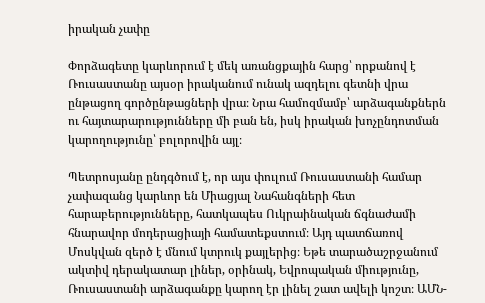իրական չափը

Փորձագետը կարևորում է մեկ առանցքային հարց՝ որքանով է Ռուսաստանը այսօր իրականում ունակ ազդելու գետնի վրա ընթացող գործընթացների վրա։ Նրա համոզմամբ՝ արձագանքներն ու հայտարարությունները մի բան են, իսկ իրական խոչընդոտման կարողությունը՝ բոլորովին այլ։

Պետրոսյանը ընդգծում է, որ այս փուլում Ռուսաստանի համար չափազանց կարևոր են Միացյալ Նահանգների հետ հարաբերությունները, հատկապես Ուկրաինական ճգնաժամի հնարավոր մոդերացիայի համատեքստում։ Այդ պատճառով Մոսկվան զերծ է մնում կտրուկ քայլերից։ Եթե տարածաշրջանում ակտիվ դերակատար լիներ, օրինակ, Եվրոպական միությունը, Ռուսաստանի արձագանքը կարող էր լինել շատ ավելի կոշտ։ ԱՄՆ-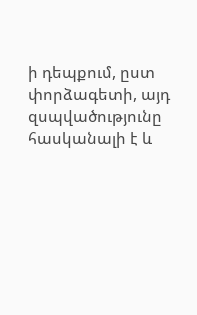ի դեպքում, ըստ փորձագետի, այդ զսպվածությունը հասկանալի է և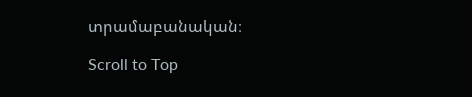տրամաբանական։

Scroll to Top